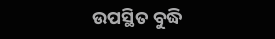ଉପସ୍ଥିତ ବୁଦ୍ଧି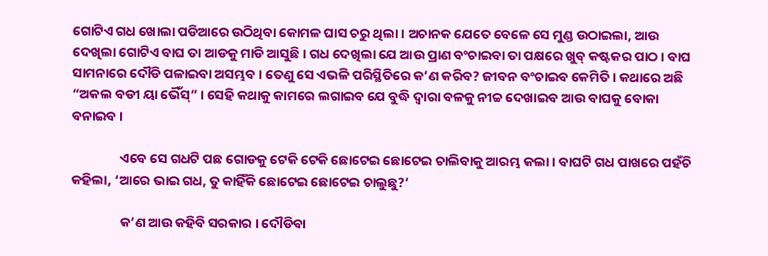ଗୋଟିଏ ଗଧ ଖୋଲା ପଡିଆରେ ଉଠିଥିବା କୋମଳ ଘାସ ଚରୁ ଥିଲା । ଅଚାନକ ଯେତେ ବେଳେ ସେ ମୁଣ୍ଡ ଉଠାଇଲା, ଆଉ ଦେଖିଲା ଗୋଟିଏ ବାଘ ତା ଆଡକୁ ମାଡି ଆସୁଛି । ଗଧ ଦେଖିଲା ଯେ ଆଉ ପ୍ରାଣ ବଂଚାଇବା ତା ପକ୍ଷରେ ଖୁବ୍ କଷ୍ଟକର ପାଠ । ବାଘ ସାମନାରେ ଦୌଡି ପଳାଇବା ଅସମ୍ଭବ । ତେଣୁ ସେ ଏଭଳି ପରିସ୍ଥିତିରେ କ’ଣ କରିବ? ଜୀବନ ବଂଚାଇବ କେମିତି । କଥାରେ ଅଛି “ଅକଲ ବଡୀ ୟା ଭୈଁସ୍” । ସେହି କଥାକୁ କାମରେ ଲଗାଇବ ଯେ ବୁଦ୍ଧି ଦ୍ୱାରା ବଳକୁ ନୀଚ୍ଚ ଦେଖାଇବ ଆଉ ବାଘକୁ ବୋକା ବନାଇବ ।

                ଏବେ ସେ ଗଧଟି ପଛ ଗୋଡକୁ ଟେକି ଟେକି ଛୋଟେଇ ଛୋଟେଇ ଚାଲିବାକୁ ଆରମ୍ଭ କଲା । ବାଘଟି ଗଧ ପାଖରେ ପହଁଚି କହିଲା, ‘ଆରେ ଭାଇ ଗଧ, ତୁ କାହିଁକି ଛୋଟେଇ ଛୋଟେଇ ଚାଲୁଛୁ?’

                କ’ଣ ଆଉ କହିବି ସରକାର । ଦୌଡିବା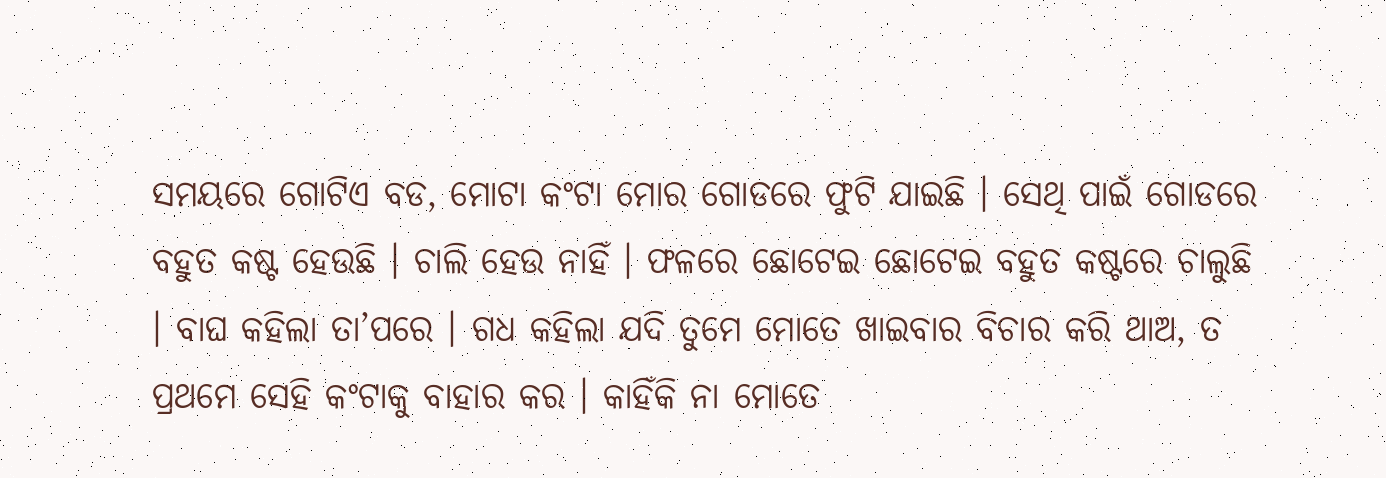ସମୟରେ ଗୋଟିଏ ବଡ, ମୋଟା କଂଟା ମୋର ଗୋଡରେ ଫୁଟି ଯାଇଛି । ସେଥି ପାଇଁ ଗୋଡରେ ବହୁତ କଷ୍ଟ ହେଉଛି । ଚାଲି ହେଉ ନାହିଁ । ଫଳରେ ଛୋଟେଇ ଛୋଟେଇ ବହୁତ କଷ୍ଟରେ ଚାଲୁଛି । ବାଘ କହିଲା ତା’ପରେ । ଗଧ କହିଲା ଯଦି ତୁମେ ମୋତେ ଖାଇବାର ବିଚାର କରି ଥାଅ, ତ ପ୍ରଥମେ ସେହି କଂଟାକୁ ବାହାର କର । କାହିଁକି ନା ମୋତେ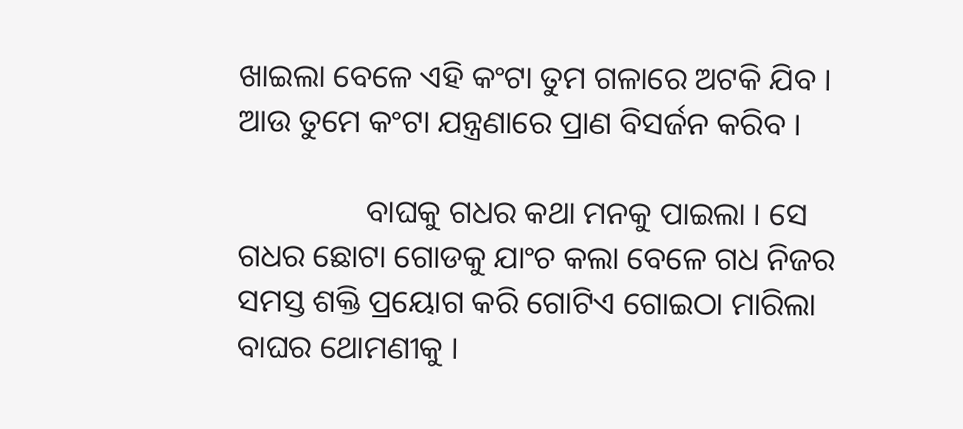ଖାଇଲା ବେଳେ ଏହି କଂଟା ତୁମ ଗଳାରେ ଅଟକି ଯିବ । ଆଉ ତୁମେ କଂଟା ଯନ୍ତ୍ରଣାରେ ପ୍ରାଣ ବିସର୍ଜନ କରିବ ।

                ବାଘକୁ ଗଧର କଥା ମନକୁ ପାଇଲା । ସେ ଗଧର ଛୋଟା ଗୋଡକୁ ଯାଂଚ କଲା ବେଳେ ଗଧ ନିଜର ସମସ୍ତ ଶକ୍ତି ପ୍ରୟୋଗ କରି ଗୋଟିଏ ଗୋଇଠା ମାରିଲା ବାଘର ଥୋମଣୀକୁ ।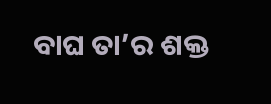ବାଘ ତା’ର ଶକ୍ତ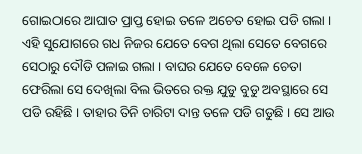ଗୋଇଠାରେ ଆଘାତ ପ୍ରାପ୍ତ ହୋଇ ତଳେ ଅଚେତ ହୋଇ ପଡି ଗଲା । ଏହି ସୁଯୋଗରେ ଗଧ ନିଜର ଯେତେ ବେଗ ଥିଲା ସେତେ ବେଗରେ ସେଠାରୁ ଦୌଡି ପଳାଇ ଗଲା । ବାଘର ଯେତେ ବେଳେ ଚେତା ଫେରିଲା ସେ ଦେଖିଲା ବିଲ ଭିତରେ ରକ୍ତ ଯୁଡୁ ବୁଡୁ ଅବସ୍ଥାରେ ସେ ପଡି ରହିଛି । ତାହାର ତିନି ଚାରିଟା ଦାନ୍ତ ତଳେ ପଡି ଗଡୁଛି । ସେ ଆଉ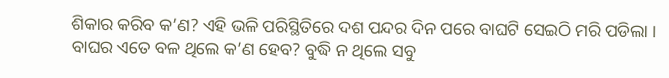ଶିକାର କରିବ କ’ଣ? ଏହି ଭଳି ପରିସ୍ଥିତିରେ ଦଶ ପନ୍ଦର ଦିନ ପରେ ବାଘଟି ସେଇଠି ମରି ପଡିଲା । ବାଘର ଏତେ ବଳ ଥିଲେ କ’ଣ ହେବ? ବୁଦ୍ଧି ନ ଥିଲେ ସବୁ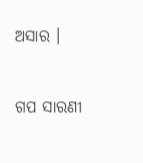ଅସାର ।


ଗପ ସାରଣୀ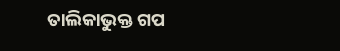ତାଲିକାଭୁକ୍ତ ଗପ